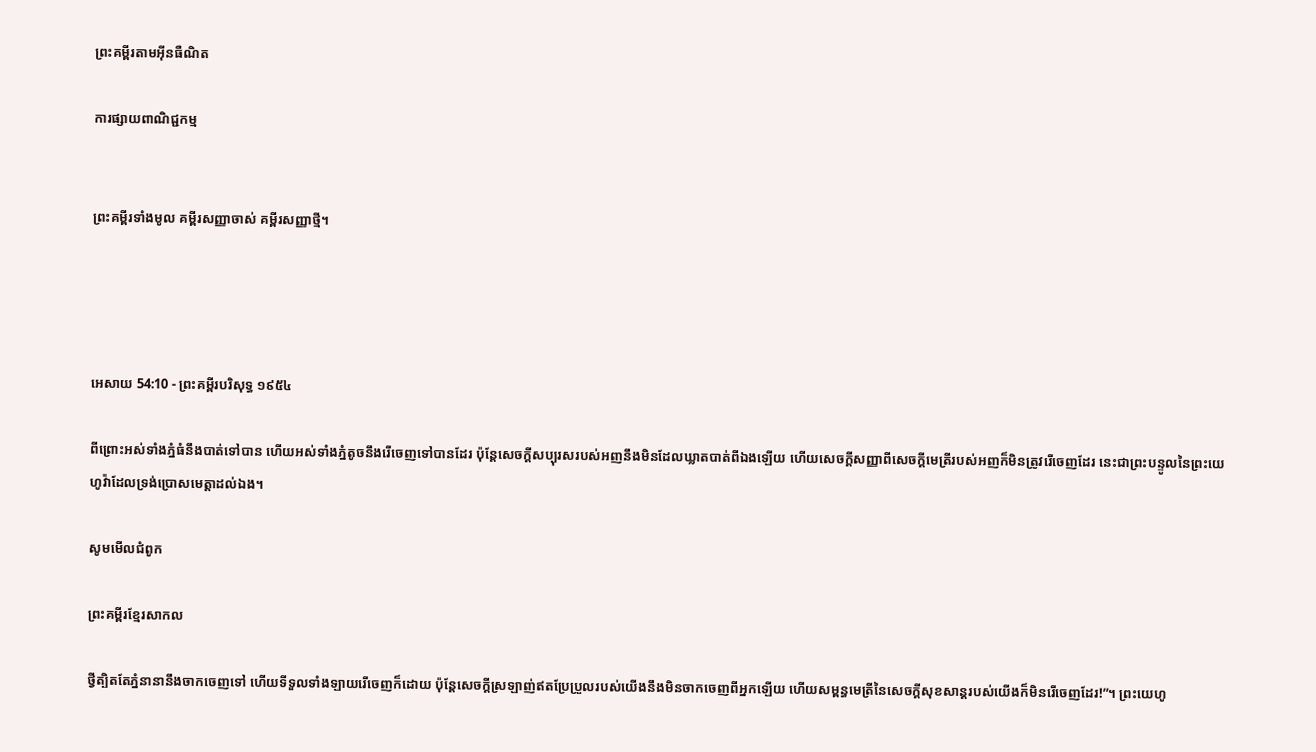ព្រះគម្ពីរតាមអ៊ីនធឺណិត

ការផ្សាយពាណិជ្ជកម្ម


ព្រះគម្ពីរទាំងមូល គម្ពីរសញ្ញាចាស់ គម្ពីរសញ្ញាថ្មី។




អេសាយ 54:10 - ព្រះគម្ពីរបរិសុទ្ធ ១៩៥៤

ពីព្រោះអស់ទាំងភ្នំធំនឹងបាត់ទៅបាន ហើយអស់ទាំងភ្នំតូចនឹងរើចេញទៅបានដែរ ប៉ុន្តែសេចក្ដីសប្បុរសរបស់អញនឹងមិនដែលឃ្លាតបាត់ពីឯងឡើយ ហើយសេចក្ដីសញ្ញាពីសេចក្ដីមេត្រីរបស់អញក៏មិនត្រូវរើចេញដែរ នេះជាព្រះ‌បន្ទូលនៃព្រះ‌យេហូវ៉ាដែលទ្រង់ប្រោសមេត្តាដល់ឯង។

សូមមើលជំពូក

ព្រះគម្ពីរខ្មែរសាកល

ថ្វីត្បិតតែភ្នំនានានឹងចាកចេញទៅ ហើយទីទួលទាំងឡាយរើចេញក៏ដោយ ប៉ុន្តែសេចក្ដីស្រឡាញ់ឥតប្រែប្រួលរបស់យើងនឹងមិនចាកចេញពីអ្នកឡើយ ហើយសម្ពន្ធមេត្រីនៃសេចក្ដីសុខសាន្តរបស់យើងក៏មិនរើចេញដែរ!”។ ព្រះយេហូ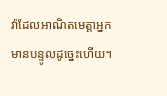វ៉ាដែលអាណិតមេត្តាអ្នក មានបន្ទូលដូច្នេះហើយ។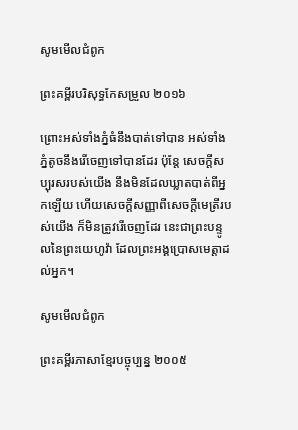សូមមើលជំពូក

ព្រះគម្ពីរបរិសុទ្ធកែសម្រួល ២០១៦

ព្រោះអស់ទាំងភ្នំធំនឹងបាត់ទៅបាន អស់ទាំងភ្នំតូចនឹងរើចេញទៅបានដែរ ប៉ុន្តែ សេចក្ដីសប្បុរសរបស់យើង នឹងមិនដែលឃ្លាតបាត់ពីអ្នកឡើយ ហើយសេចក្ដីសញ្ញាពីសេចក្ដីមេត្រីរបស់យើង ក៏មិនត្រូវរើចេញដែរ នេះជាព្រះ‌បន្ទូលនៃព្រះ‌យេហូវ៉ា ដែលព្រះ‌អង្គប្រោសមេត្តាដល់អ្នក។

សូមមើលជំពូក

ព្រះគម្ពីរភាសាខ្មែរបច្ចុប្បន្ន ២០០៥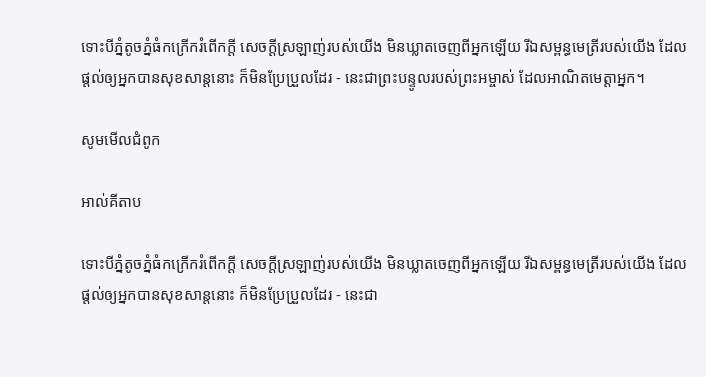ទោះបីភ្នំតូចភ្នំធំកក្រើករំពើកក្ដី សេចក្ដីស្រឡាញ់របស់យើង មិនឃ្លាតចេញពីអ្នកឡើយ រីឯសម្ពន្ធ‌មេត្រីរបស់យើង ដែលផ្ដល់ឲ្យអ្នកបានសុខ‌សាន្តនោះ ក៏មិនប្រែ‌ប្រួលដែរ - នេះជាព្រះ‌បន្ទូលរបស់ព្រះ‌អម្ចាស់ ដែលអាណិតមេត្តាអ្នក។

សូមមើលជំពូក

អាល់គីតាប

ទោះបីភ្នំតូចភ្នំធំកក្រើករំពើកក្ដី សេចក្ដីស្រឡាញ់របស់យើង មិនឃ្លាតចេញពីអ្នកឡើយ រីឯសម្ពន្ធ‌មេត្រីរបស់យើង ដែលផ្ដល់ឲ្យអ្នកបានសុខ‌សាន្តនោះ ក៏មិនប្រែ‌ប្រួលដែរ - នេះជា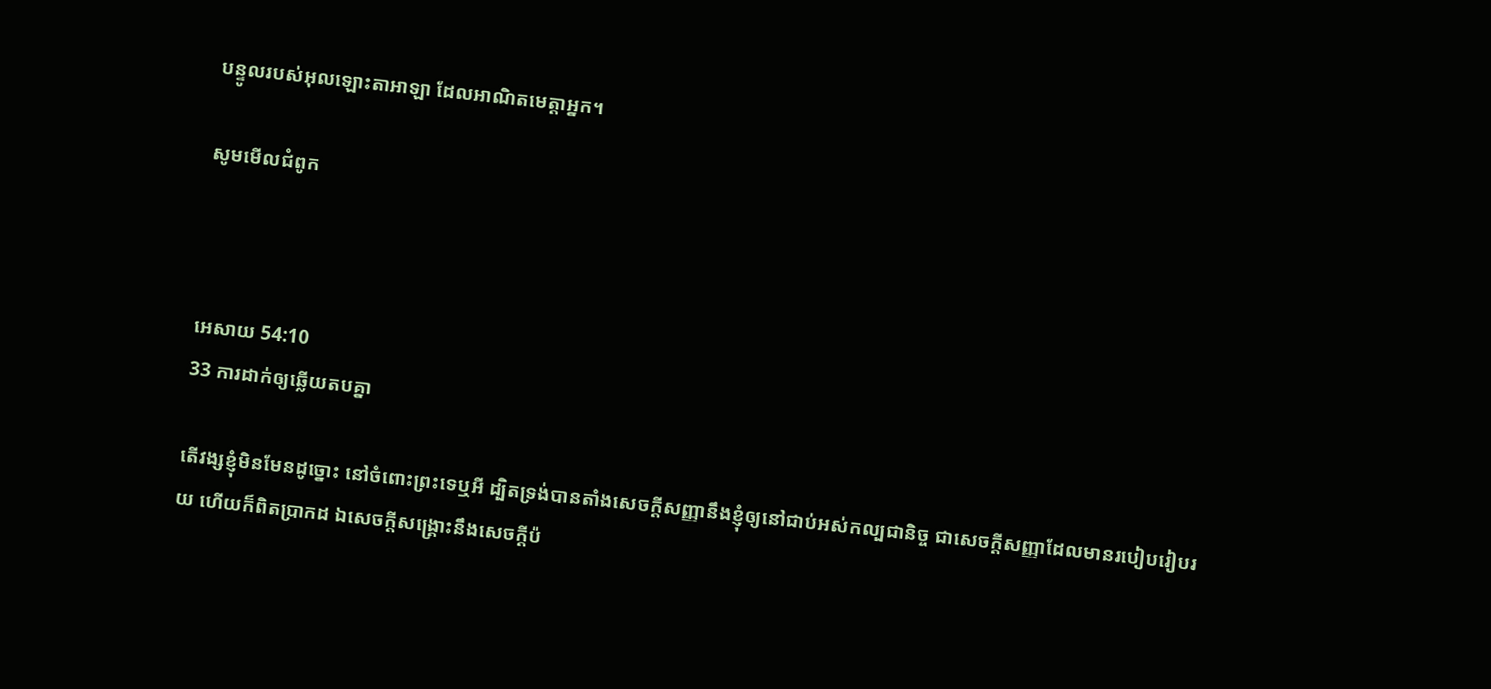បន្ទូលរបស់អុលឡោះ‌តាអាឡា ដែលអាណិតមេត្តាអ្នក។

សូមមើលជំពូក



អេសាយ 54:10
33 ការដាក់ឲ្យឆ្លើយតបគ្នា

តើវង្សខ្ញុំមិនមែនដូច្នោះ នៅចំពោះព្រះទេឬអី ដ្បិតទ្រង់បានតាំងសេចក្ដីសញ្ញានឹងខ្ញុំឲ្យនៅជាប់អស់‌កល្ប‌ជានិច្ច ជាសេចក្ដីសញ្ញាដែលមានរបៀបរៀប‌រយ ហើយក៏ពិតប្រាកដ ឯសេចក្ដីសង្គ្រោះនឹងសេចក្ដីប៉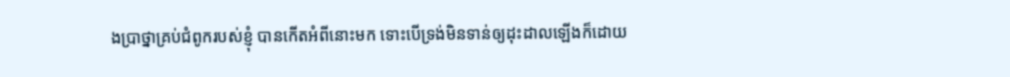ង‌ប្រាថ្នាគ្រប់ជំពូករបស់ខ្ញុំ បានកើតអំពីនោះមក ទោះបើទ្រង់មិនទាន់ឲ្យដុះ‌ដាលឡើងក៏ដោយ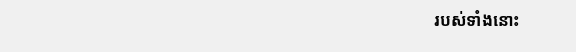របស់ទាំងនោះ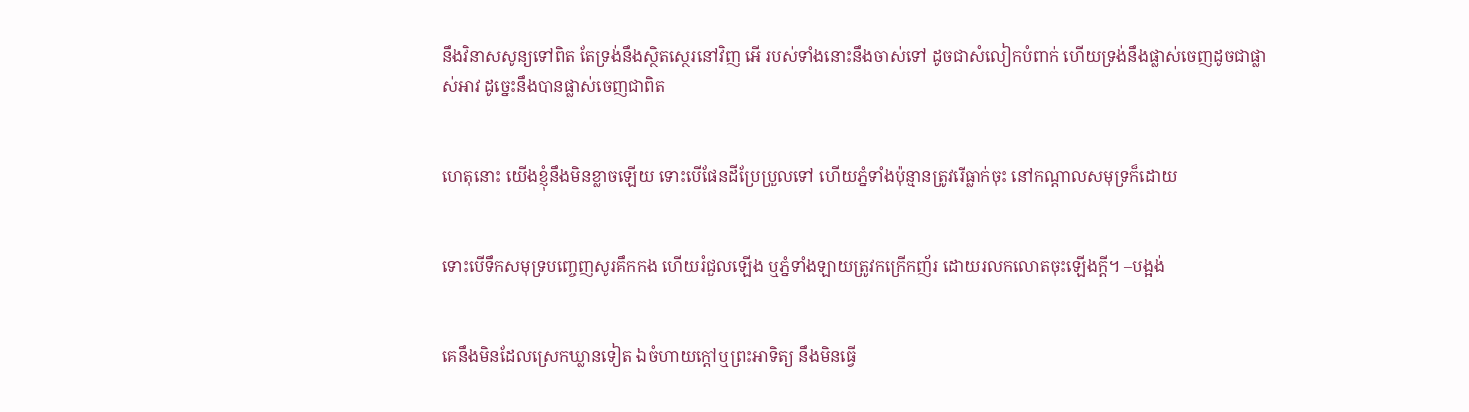នឹងវិនាសសូន្យទៅពិត តែទ្រង់នឹងស្ថិត‌ស្ថេរនៅវិញ អើ របស់ទាំងនោះនឹងចាស់ទៅ ដូចជាសំលៀក‌បំពាក់ ហើយទ្រង់នឹងផ្លាស់ចេញដូចជាផ្លាស់អាវ ដូច្នេះនឹងបានផ្លាស់ចេញជាពិត


ហេតុនោះ យើងខ្ញុំនឹងមិនខ្លាចឡើយ ទោះបើផែនដីប្រែ‌ប្រួលទៅ ហើយភ្នំទាំងប៉ុន្មានត្រូវរើធ្លាក់ចុះ នៅកណ្តាលសមុទ្រក៏ដោយ


ទោះបើទឹកសមុទ្របញ្ចេញសូរគឹក‌កង ហើយរំជួលឡើង ឬភ្នំទាំង‌ឡាយត្រូវកក្រើកញ័រ ដោយរលកលោតចុះឡើងក្តី។ –បង្អង់


គេនឹងមិនដែលស្រេកឃ្លានទៀត ឯចំហាយក្តៅឬព្រះ‌អាទិត្យ នឹងមិនធ្វើ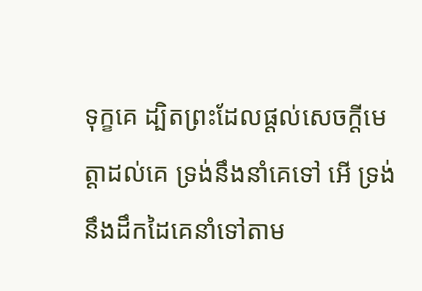ទុក្ខគេ ដ្បិតព្រះដែលផ្តល់សេចក្ដីមេត្តាដល់គេ ទ្រង់នឹងនាំគេទៅ អើ ទ្រង់នឹងដឹកដៃគេនាំទៅតាម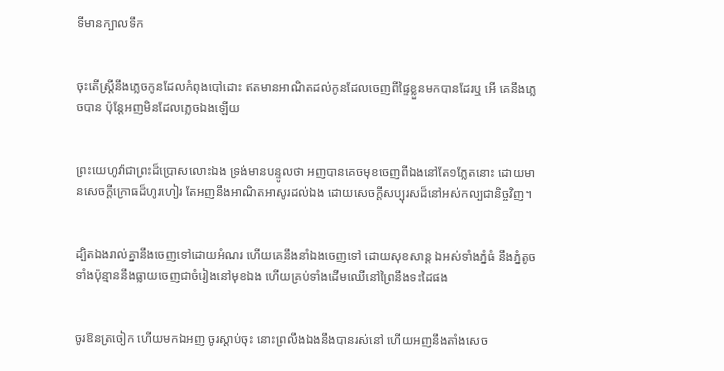ទីមានក្បាលទឹក


ចុះតើស្ត្រីនឹងភ្លេចកូនដែលកំពុងបៅដោះ ឥតមានអាណិតដល់កូនដែលចេញពីផ្ទៃខ្លួនមកបានដែរឬ អើ គេនឹងភ្លេចបាន ប៉ុន្តែអញមិនដែលភ្លេចឯងឡើយ


ព្រះ‌យេហូវ៉ាជាព្រះដ៏ប្រោសលោះឯង ទ្រង់មានបន្ទូលថា អញបានគេចមុខចេញពីឯងនៅតែ១ភ្លែតនោះ ដោយមានសេចក្ដីក្រោធដ៏ហូរ‌ហៀរ តែអញនឹងអាណិត‌អាសូរដល់ឯង ដោយសេចក្ដីសប្បុរសដ៏នៅអស់‌កល្បជានិច្ចវិញ។


ដ្បិតឯងរាល់គ្នានឹងចេញទៅដោយអំណរ ហើយគេនឹងនាំឯងចេញទៅ ដោយសុខ‌សាន្ត ឯអស់ទាំងភ្នំធំ នឹងភ្នំតូចទាំងប៉ុន្មាននឹងធ្លាយចេញជាចំរៀងនៅមុខឯង ហើយគ្រប់ទាំងដើមឈើនៅព្រៃនឹងទះដៃផង


ចូរឱនត្រចៀក ហើយមកឯអញ ចូរស្តាប់ចុះ នោះព្រលឹងឯងនឹងបានរស់នៅ ហើយអញនឹងតាំងសេច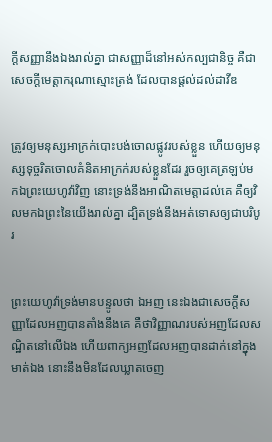ក្ដីសញ្ញានឹងឯងរាល់គ្នា ជាសញ្ញាដ៏នៅអស់‌កល្បជានិច្ច គឺជាសេចក្ដីមេត្តា‌ករុណាស្មោះ‌ត្រង់ ដែលបានផ្តល់ដល់ដាវីឌ


ត្រូវឲ្យមនុស្សអាក្រក់បោះ‌បង់ចោលផ្លូវរបស់ខ្លួន ហើយឲ្យមនុស្សទុច្ចរិតចោលគំនិតអាក្រក់របស់ខ្លួនដែរ រួចឲ្យគេត្រឡប់មកឯព្រះ‌យេហូវ៉ាវិញ នោះទ្រង់នឹងអាណិតមេត្តាដល់គេ គឺឲ្យវិលមកឯព្រះនៃយើងរាល់គ្នា ដ្បិតទ្រង់នឹងអត់ទោសឲ្យជាបរិបូរ


ព្រះ‌យេហូវ៉ាទ្រង់មានបន្ទូលថា ឯអញ នេះឯងជាសេចក្ដីសញ្ញាដែលអញបានតាំងនឹងគេ គឺថាវិញ្ញាណរបស់អញដែលសណ្ឋិតនៅលើឯង ហើយពាក្យអញដែលអញបានដាក់នៅក្នុងមាត់ឯង នោះនឹងមិនដែលឃ្លាតចេញ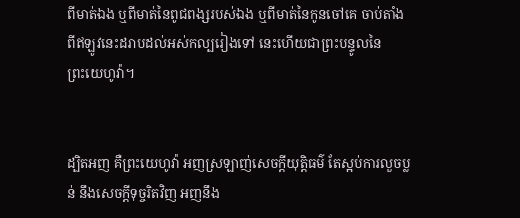ពីមាត់ឯង ឬពីមាត់នៃពូជ‌ពង្សរបស់ឯង ឬពីមាត់នៃកូនចៅគេ ចាប់តាំងពីឥឡូវនេះដរាបដល់អស់‌កល្បរៀងទៅ នេះហើយជាព្រះ‌បន្ទូលនៃព្រះ‌យេហូវ៉ា។


ដ្បិតអញ គឺព្រះ‌យេហូវ៉ា អញស្រឡាញ់សេចក្ដីយុត្តិ‌ធម៌ តែស្អប់ការលួចប្លន់ នឹងសេចក្ដីទុច្ចរិតវិញ អញនឹង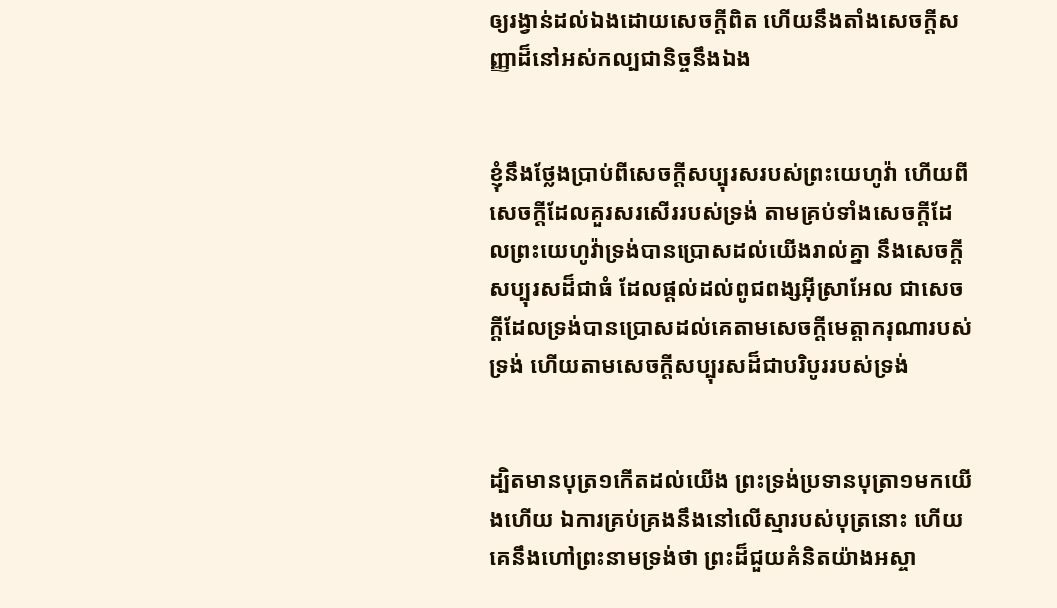ឲ្យរង្វាន់ដល់ឯងដោយសេចក្ដីពិត ហើយនឹងតាំងសេចក្ដីសញ្ញាដ៏នៅអស់‌កល្បជានិច្ចនឹងឯង


ខ្ញុំនឹងថ្លែងប្រាប់ពីសេចក្ដីសប្បុរសរបស់ព្រះ‌យេហូវ៉ា ហើយពីសេចក្ដីដែលគួរសរសើររបស់ទ្រង់ តាមគ្រប់ទាំងសេចក្ដីដែលព្រះ‌យេហូវ៉ាទ្រង់បានប្រោសដល់យើងរាល់គ្នា នឹងសេចក្ដីសប្បុរសដ៏ជាធំ ដែលផ្តល់ដល់ពូជ‌ពង្សអ៊ីស្រាអែល ជាសេចក្ដីដែលទ្រង់បានប្រោសដល់គេតាមសេចក្ដីមេត្តា‌ករុណារបស់ទ្រង់ ហើយតាមសេចក្ដីសប្បុរសដ៏ជាបរិបូររបស់ទ្រង់


ដ្បិតមានបុត្រ១កើតដល់យើង ព្រះ‌ទ្រង់ប្រទានបុត្រា១មកយើងហើយ ឯការគ្រប់‌គ្រងនឹងនៅលើស្មារបស់បុត្រនោះ ហើយគេនឹងហៅព្រះ‌នាមទ្រង់ថា ព្រះដ៏ជួយគំនិតយ៉ាងអស្ចា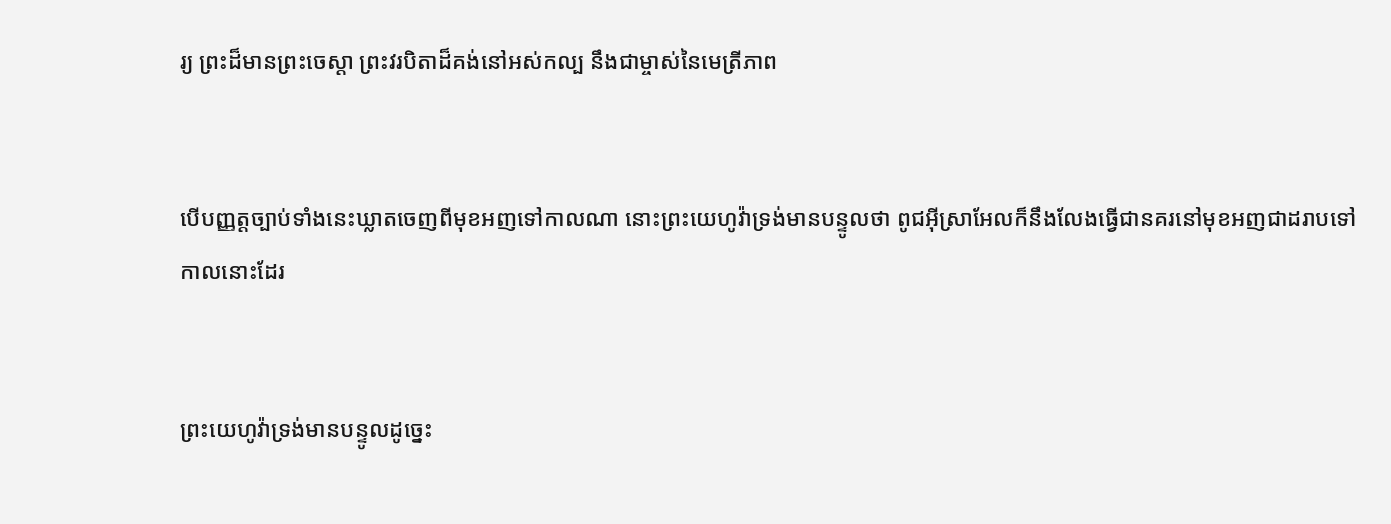រ្យ ព្រះដ៏មានព្រះ‌ចេស្តា ព្រះ‌វរបិតាដ៏គង់នៅអស់‌កល្ប នឹងជាម្ចាស់នៃមេត្រី‌ភាព


បើបញ្ញត្តច្បាប់ទាំងនេះឃ្លាតចេញពីមុខអញទៅកាលណា នោះព្រះ‌យេហូវ៉ាទ្រង់មានបន្ទូលថា ពូជអ៊ីស្រាអែលក៏នឹងលែងធ្វើជានគរនៅមុខអញជាដរាបទៅ កាលនោះដែរ


ព្រះ‌យេហូវ៉ាទ្រង់មានបន្ទូលដូច្នេះ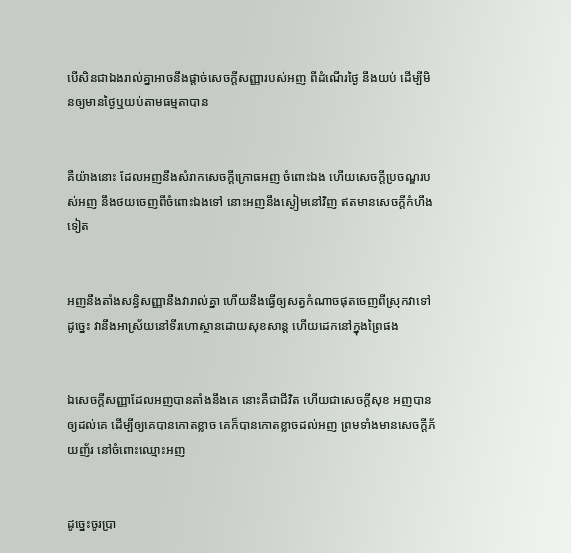បើសិនជាឯងរាល់គ្នាអាចនឹងផ្តាច់សេចក្ដីសញ្ញារបស់អញ ពីដំណើរថ្ងៃ នឹងយប់ ដើម្បីមិនឲ្យមានថ្ងៃឬយប់តាមធម្មតាបាន


គឺយ៉ាងនោះ ដែលអញនឹងសំរាកសេចក្ដីក្រោធអញ ចំពោះឯង ហើយសេចក្ដីប្រចណ្ឌរបស់អញ នឹងថយចេញពីចំពោះឯងទៅ នោះអញនឹងស្ងៀមនៅវិញ ឥតមានសេចក្ដីកំហឹងទៀត


អញនឹងតាំងសន្ធិ‌សញ្ញានឹងវារាល់គ្នា ហើយនឹងធ្វើឲ្យសត្វកំណាចផុតចេញពីស្រុកវាទៅ ដូច្នេះ វានឹងអាស្រ័យនៅទីរហោ‌ស្ថានដោយសុខ‌សាន្ត ហើយដេកនៅក្នុងព្រៃផង


ឯសេចក្ដីសញ្ញាដែលអញបានតាំងនឹងគេ នោះគឺជាជីវិត ហើយជាសេចក្ដីសុខ អញបានឲ្យដល់គេ ដើម្បីឲ្យគេបានកោត‌ខ្លាច គេក៏បានកោតខ្លាចដល់អញ ព្រមទាំងមានសេចក្ដីភ័យ‌ញ័រ នៅចំពោះឈ្មោះអញ


ដូច្នេះចូរប្រា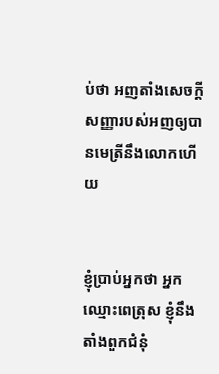ប់ថា អញតាំងសេចក្ដីសញ្ញារបស់អញឲ្យបានមេត្រីនឹងលោកហើយ


ខ្ញុំប្រាប់អ្នកថា អ្នកឈ្មោះពេត្រុស ខ្ញុំនឹងតាំងពួកជំនុំ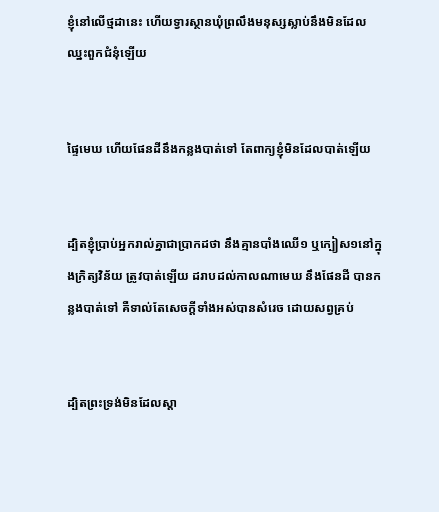ខ្ញុំនៅលើថ្មដានេះ ហើយទ្វារស្ថានឃុំព្រលឹងមនុស្សស្លាប់នឹងមិនដែលឈ្នះពួកជំនុំឡើយ


ផ្ទៃមេឃ ហើយផែនដីនឹងកន្លងបាត់ទៅ តែពាក្យខ្ញុំមិនដែលបាត់ឡើយ


ដ្បិតខ្ញុំប្រាប់អ្នករាល់គ្នាជាប្រាកដថា នឹងគ្មានបាំងឈើ១ ឬក្បៀស១នៅក្នុងក្រិត្យ‌វិន័យ ត្រូវបាត់ឡើយ ដរាបដល់កាលណាមេឃ នឹងផែនដី បានកន្លងបាត់ទៅ គឺទាល់តែសេចក្ដីទាំងអស់បានសំរេច ដោយសព្វគ្រប់


ដ្បិតព្រះ‌ទ្រង់មិនដែលស្តា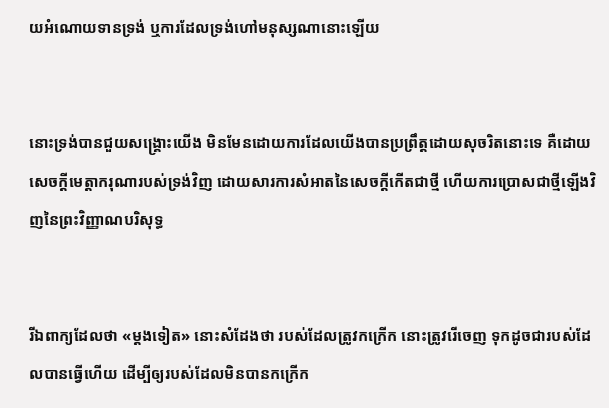យអំណោយទានទ្រង់ ឬការដែលទ្រង់ហៅមនុស្សណានោះឡើយ


នោះទ្រង់បានជួយសង្គ្រោះយើង មិនមែនដោយការដែលយើងបានប្រព្រឹត្តដោយសុចរិតនោះទេ គឺដោយសេចក្ដីមេត្តា‌ករុណារបស់ទ្រង់វិញ ដោយ‌សារការសំអាតនៃសេចក្ដីកើតជាថ្មី ហើយការប្រោសជាថ្មីឡើងវិញនៃព្រះវិញ្ញាណបរិសុទ្ធ


រីឯពាក្យដែលថា «ម្តងទៀត» នោះសំដែងថា របស់ដែលត្រូវកក្រើក នោះត្រូវរើចេញ ទុកដូចជារបស់ដែលបានធ្វើហើយ ដើម្បីឲ្យរបស់ដែលមិនបានកក្រើក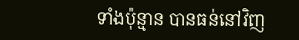ទាំងប៉ុន្មាន បានធន់នៅវិញ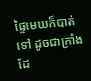ផ្ទៃមេឃក៏បាត់ទៅ ដូចជាក្រាំងដែ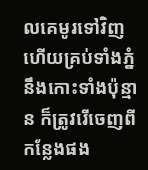លគេមូរទៅវិញ ហើយគ្រប់ទាំងភ្នំ នឹងកោះទាំងប៉ុន្មាន ក៏ត្រូវរើចេញពីកន្លែងផង